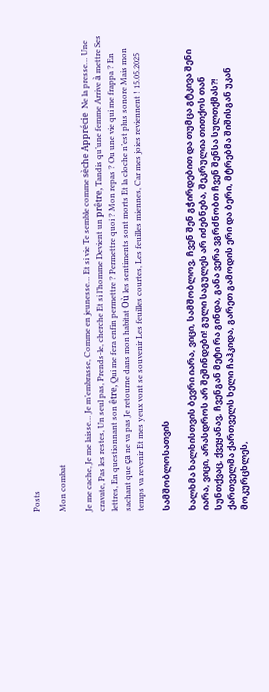Posts

Mon combat

Je me cache, Je me laisse… Je m’embrasse, Comme en jeunesse… Et si vie Te semble comme sèche Apprécie  Ne la presse… Une cravate, Pas les restes, Un seul pas, Prends-le, cherche Et si l’homme Devient un prêtre, Tandis qu’une femme Arrive à mettre Ses lettres, En questionnant son être, Qui me fera enfin permettre ? Permettre quoi ? Mon repas ? Ou une vie qui me frappa ? En sachant que ça ne va pas Je retourne dans mon habitat Où les sentiments sont morts Et la cloche n’est plus sonore Mais mon temps va revenir Et mes yeux vont se souvenir Les feuilles courtes, Les feuilles miennes, Car mes joies reviennent ! 15.05.2025

სამშობლოსათვის

ხალხმა ხალხისთვის ბევრი იარა, ვიცი, სამშობლოვ, ჩვენ შენ გჭირდებით და თუმცა გტკივა შენი იარა, ვიცი, არასდროს არ შეშინდები! გული საგულეს არ იძებნება, შეკრულია თითქოს თან სუნთქვაც, ქვეყანავ, ჩვენგან მეტი რა გინდა, განა ვერა ვგრძნობთ ჩვენ შენსა სულთქმას?! ქართველმა ქართველს ხელი ჩაჰკიდა, გარეთ გამოდის ერი და ბერი, მტრებმა შიშისგან უკან მოკურცხლეს,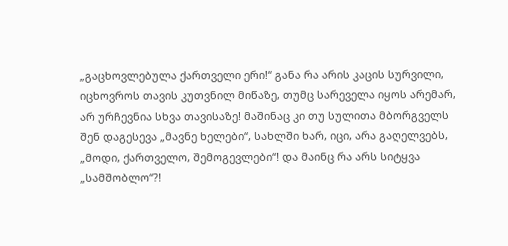„გაცხოვლებულა ქართველი ერი!“ განა რა არის კაცის სურვილი, იცხოვროს თავის კუთვნილ მიწაზე, თუმც სარეველა იყოს არემარ, არ ურჩევნია სხვა თავისაზე! მაშინაც კი თუ სულითა მბორგველს შენ დაგესევა „მავნე ხელები“, სახლში ხარ, იცი, არა გაღელვებს, „მოდი, ქართველო, შემოგევლები“! და მაინც რა არს სიტყვა „სამშობლო“?!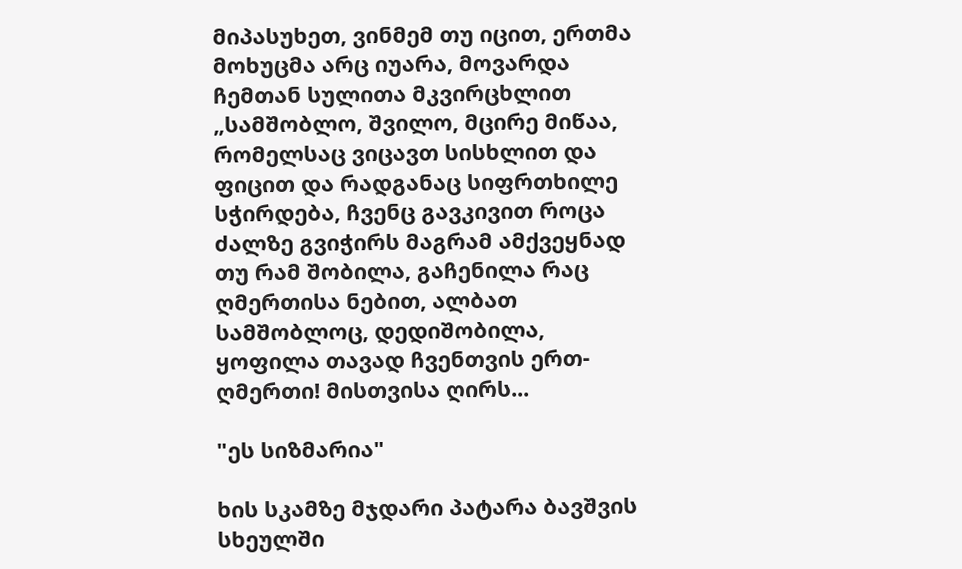მიპასუხეთ, ვინმემ თუ იცით, ერთმა მოხუცმა არც იუარა, მოვარდა ჩემთან სულითა მკვირცხლით „სამშობლო, შვილო, მცირე მიწაა, რომელსაც ვიცავთ სისხლით და ფიცით და რადგანაც სიფრთხილე სჭირდება, ჩვენც გავკივით როცა ძალზე გვიჭირს მაგრამ ამქვეყნად თუ რამ შობილა, გაჩენილა რაც ღმერთისა ნებით, ალბათ სამშობლოც, დედიშობილა, ყოფილა თავად ჩვენთვის ერთ-ღმერთი! მისთვისა ღირს...

"ეს სიზმარია"

ხის სკამზე მჯდარი პატარა ბავშვის სხეულში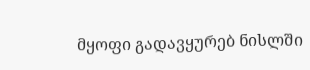მყოფი გადავყურებ ნისლში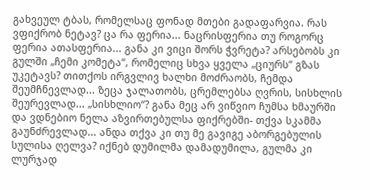გახვეულ ტბას, რომელსაც ფონად მთები გადაფარვია. რას ვფიქრობ ნეტავ? ცა რა ფერია... ნაცრისფერია თუ როგორც ფერია ათასფერია... განა კი ვიცი შორს ჭვრეტა? არსებობს კი გულში „ჩემი კომეტა“, რომელიც სხვა ყველა „ციურს“ გზას უკეტავს? თითქოს ირგვლივ ხალხი მოძრაობს, ჩემდა შეუმჩნევლად... ზეცა ჯალათობს, ცრემლებსა ღვრის, სისხლის შეურევლად... „სისხლიო“? განა მეც არ ვიწვიო ჩუმსა ხმაურში და ვდნებიო ნელა აზვირთებულსა ფიქრებში- თქვა სკამმა გაუნძრევლად... ანდა თქვა კი თუ მე გავიგე აბორგებულის სულისა ღელვა? იქნებ დუმილმა დამადუმილა, გულმა კი ლურჯად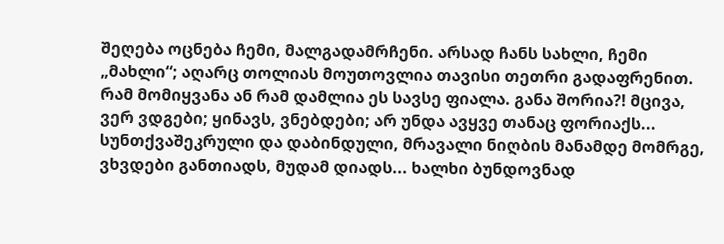შეღება ოცნება ჩემი, მალგადამრჩენი. არსად ჩანს სახლი, ჩემი „მახლი“; აღარც თოლიას მოუთოვლია თავისი თეთრი გადაფრენით. რამ მომიყვანა ან რამ დამლია ეს სავსე ფიალა. განა შორია?! მცივა, ვერ ვდგები; ყინავს, ვნებდები; არ უნდა ავყვე თანაც ფორიაქს... სუნთქვაშეკრული და დაბინდული, მრავალი ნიღბის მანამდე მომრგე, ვხვდები განთიადს, მუდამ დიადს... ხალხი ბუნდოვნად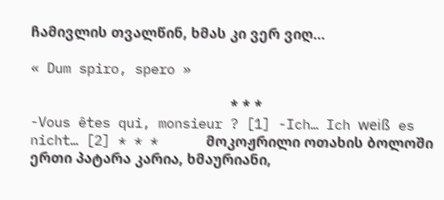ჩამივლის თვალწინ, ხმას კი ვერ ვიღ...

« Dum spiro, spero »

                                                  * * * -Vous êtes qui, monsieur ? [1] -Ich… Ich weiß es nicht… [2] * * *      მოკოჟრილი ოთახის ბოლოში ერთი პატარა კარია, ხმაურიანი,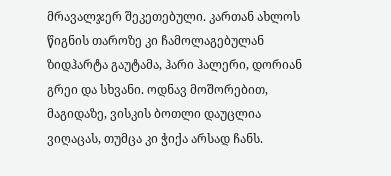მრავალჯერ შეკეთებული. კართან ახლოს წიგნის თაროზე კი ჩამოლაგებულან ზიდჰარტა გაუტამა, ჰარი ჰალერი, დორიან გრეი და სხვანი. ოდნავ მოშორებით, მაგიდაზე, ვისკის ბოთლი დაუცლია ვიღაცას, თუმცა კი ჭიქა არსად ჩანს.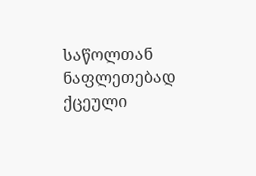საწოლთან ნაფლეთებად ქცეული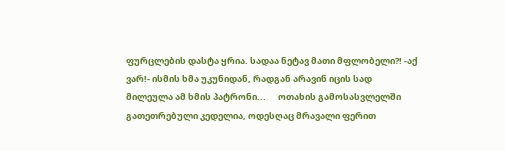ფურცლების დასტა ყრია. სადაა ნეტავ მათი მფლობელი?! -აქ ვარ!- ისმის ხმა უკუნიდან, რადგან არავინ იცის სად მილეულა ამ ხმის პატრონი...      ოთახის გამოსასვლელში გათეთრებული კედელია, ოდესღაც მრავალი ფერით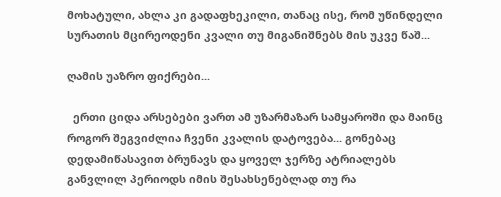მოხატული, ახლა კი გადაფხეკილი, თანაც ისე, რომ უწინდელი სურათის მცირეოდენი კვალი თუ მიგანიშნებს მის უკვე წაშ...

ღამის უაზრო ფიქრები...

  ერთი ციდა არსებები ვართ ამ უზარმაზარ სამყაროში და მაინც როგორ შეგვიძლია ჩვენი კვალის დატოვება... გონებაც დედამიწასავით ბრუნავს და ყოველ ჯერზე ატრიალებს განვლილ პერიოდს იმის შესახსენებლად თუ რა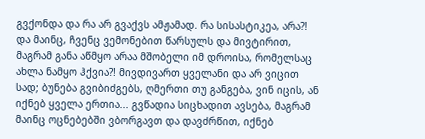გვქონდა და რა არ გვაქვს ამჟამად. რა სისასტიკეა, არა?! და მაინც, ჩვენც ვემონებით წარსულს და მივტირით, მაგრამ განა აწმყო არაა მშობელი იმ დროისა, რომელსაც ახლა ნამყო ჰქვია?! მივდივართ ყველანი და არ ვიცით სად; ბუნება გვიბიძგებს, ღმერთი თუ განგება, ვინ იცის, ან იქნებ ყველა ერთია... გვწადია სიცხადით ავსება, მაგრამ მაინც ოცნებებში ვბორგავთ და დავძრწით, იქნებ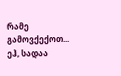რამე გამოვქექოთ... ეჰ, სადაა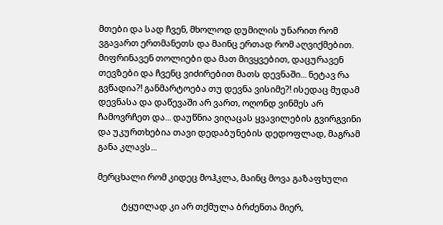მთები და სად ჩვენ, მხოლოდ დუმილის უნარით რომ ვგავართ ერთმანეთს და მაინც ერთად რომ აღვიქმებით. მიფრინავენ თოლიები და მათ მივყვებით, დაცურავენ თევზები და ჩვენც ვიძირებით მათს დევნაში... ნეტავ რა გვწადია?! განმარტოება თუ დევნა ვისიმე?! ისედაც მუდამ დევნასა და დაწევაში არ ვართ, ოღონდ ვინმეს არ ჩამოვრჩეთ და... დაუწნია ვიღაცას ყვავილების გვირგვინი და უკურთხებია თავი დედაბუნების დედოფლად, მაგრამ განა კლავს...

მერცხალი რომ კიდეც მოჰკლა, მაინც მოვა გაზაფხული

            ტყუილად კი არ თქმულა ბრძენთა მიერ,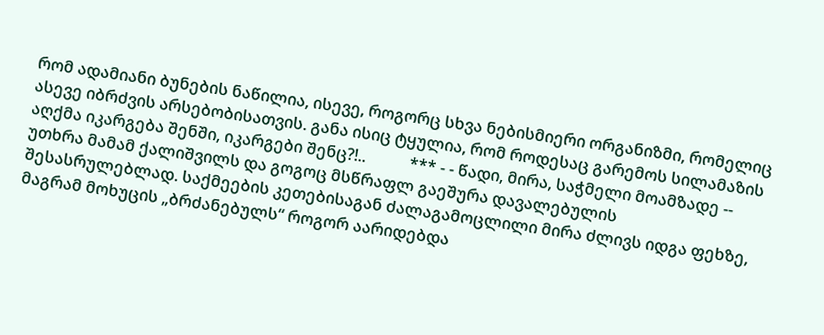რომ ადამიანი ბუნების ნაწილია, ისევე, როგორც სხვა ნებისმიერი ორგანიზმი, რომელიც ასევე იბრძვის არსებობისათვის. განა ისიც ტყულია, რომ როდესაც გარემოს სილამაზის აღქმა იკარგება შენში, იკარგები შენც?!..           *** - - წადი, მირა, საჭმელი მოამზადე -- უთხრა მამამ ქალიშვილს და გოგოც მსწრაფლ გაეშურა დავალებულის შესასრულებლად. საქმეების კეთებისაგან ძალაგამოცლილი მირა ძლივს იდგა ფეხზე, მაგრამ მოხუცის „ბრძანებულს“ როგორ აარიდებდა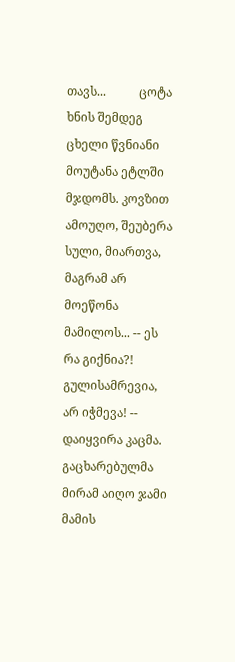თავს...           ცოტა ხნის შემდეგ ცხელი წვნიანი მოუტანა ეტლში მჯდომს. კოვზით ამოუღო, შეუბერა სული, მიართვა, მაგრამ არ მოეწონა მამილოს... -- ეს რა გიქნია?! გულისამრევია, არ იჭმევა! -- დაიყვირა კაცმა. გაცხარებულმა მირამ აიღო ჯამი მამის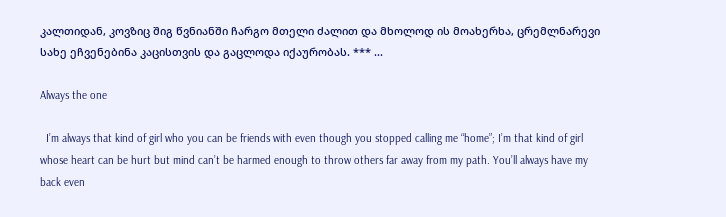კალთიდან, კოვზიც შიგ წვნიანში ჩარგო მთელი ძალით და მხოლოდ ის მოახერხა, ცრემლნარევი სახე ეჩვენებინა კაცისთვის და გაცლოდა იქაურობას. *** ...

Always the one

  I’m always that kind of girl who you can be friends with even though you stopped calling me “home”; I’m that kind of girl whose heart can be hurt but mind can’t be harmed enough to throw others far away from my path. You’ll always have my back even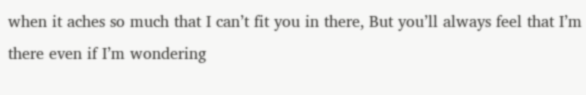when it aches so much that I can’t fit you in there, But you’ll always feel that I’m there even if I’m wondering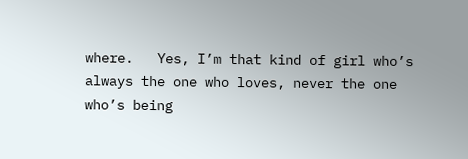where.   Yes, I’m that kind of girl who’s always the one who loves, never the one who’s being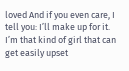loved And if you even care, I tell you: I’ll make up for it. I’m that kind of girl that can get easily upset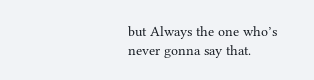but Always the one who’s never gonna say that.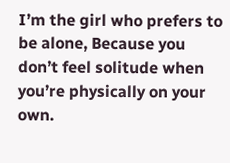I’m the girl who prefers to be alone, Because you don’t feel solitude when you’re physically on your own.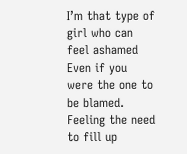I’m that type of girl who can feel ashamed Even if you were the one to be blamed.   Feeling the need to fill up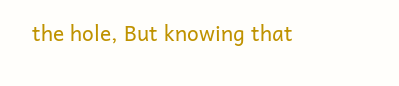the hole, But knowing that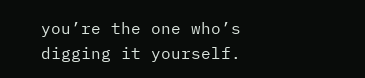you’re the one who’s digging it yourself.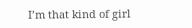I’m that kind of girl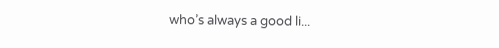who’s always a good li...